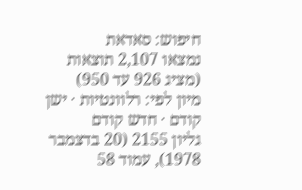חיפוש: סאדאת
נמצאו 2,107 תוצאות (מציג 926 עד 950)
מיון לפי: רלוונטיות · ישן קודם · חדש קודם
גליון 2155 (20 בדצמבר 1978), עמוד 58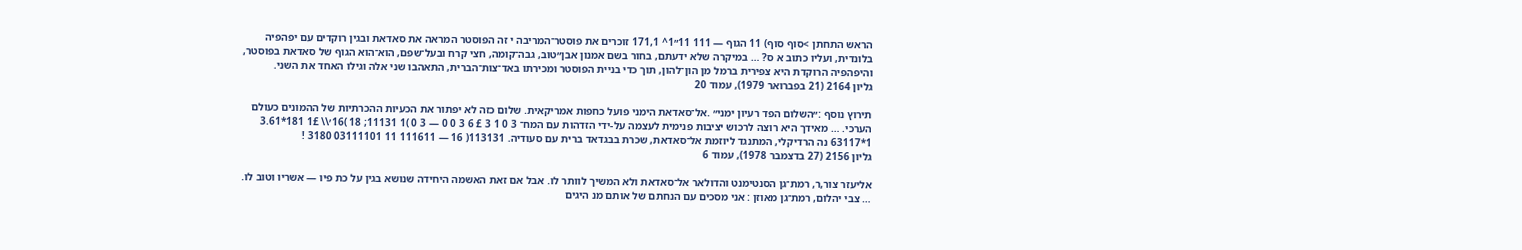הראש התחתן >סוף סוף) 11 הגוף — 111 11״1^ 171,1 זוכרים את פוסטר־המריבה י זה הפוסטר המראה את סאדאת ובגין רוקדים עם יפהפיה בלונדית, ועליו כתוב א ס? … במיקרה שלא ידעתם, בחור בשם אמנון אבן״טוב, גבה־קומה, חצי קרח ובעל־שפם, הוא־הוא הגוף של סאדאת בפוסטר, והיפהפיה הרוקדת היא צפירית ברמל מן הון־להון, תוך כדי בניית הפוסטר ומכירתו באד־צות־הברית, התאהבו שני אלה וגילו האחד את השני.
גליון 2164 (21 בפברואר 1979), עמוד 20

תירוץ נוסף :״השלום הפד רעיון ימני״ .אל־סאדאת הימני פועל כחפות אמריקאית. שלום כזה לא יפתור את הכעיות ההכרתיות של ההמונים כעולם הערכי. … מאידך היא רוצה לרכוש יציבות פנימית לעצמה על-ידי הזדהות עם המח־ 3 0 1 3 £ 6 3 0 0 — 3 0 )1 11131; 18 )16׳\\ 1£ 181*3.61 1*63117 נה הרדיקלי, המתנגד ליוזמת אל־סאדאת, שכרת בבגדאד ברית עם סעודיה. 113131( 16 — 111611 11 03111101 3180 !
גליון 2156 (27 בדצמבר 1978), עמוד 6

אליעזר צור,ר, רמת־גן הסנטימנט והדולאר אל־סאדאת ולא המשיך לוותר לו. אבל אם זאת האשמה היחידה שנושא בגין על כת פיו — אשריו וטוב לו. … צבי יהלום, רמת־גן מאוזן : אני מסכים עם הנחתם של אותם מנ היגים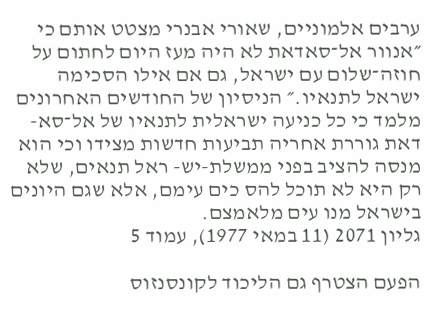ערבים אלמוניים, שאורי אבנרי מצטט אותם כי ״אנוור אל־סאדאת לא היה מעז היום לחתום על חוזה־שלום עם ישראל, גם אם אילו הסכימה ישראל לתנאיו.״ הניסיון של החודשים האחרונים מלמד כי כל כניעה ישראלית לתנאיו של אל־סא- דאת גוררת אחריה תביעות חדשות מצידו וכי הוא מנסה להציב בפני ממשלת-יש- ראל תנאים, שלא רק היא לא תוכל להס כים עימם, אלא שגם היונים בישראל מנו עים מלאמצם.
גליון 2071 (11 במאי 1977), עמוד 5

הפעם הצטרף גם הליכוד לקונסנזוס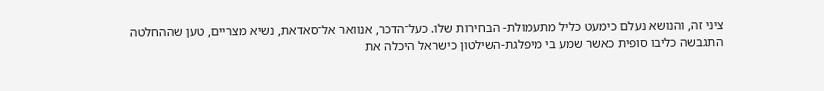ציני זה, והנושא נעלם כימעט כליל מתעמולת- הבחירות שלו. כעל־הדכר, אנוואר אל־סאדאת, נשיא מצריים, טען שההחלטה התגבשה כליבו סופית כאשר שמע בי מיפלגת-השילטון כישראל היכלה את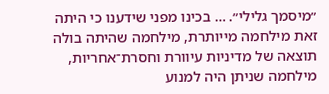״מיסמך גלילי״. … בכינו מפני שידענו כי היתה זאת מילחמה מייותרת, מילחמה שהיתה בולה תוצאה של מדיניות עיוורת וחסרת־אחריות, מילחמה שניתן היה למנוע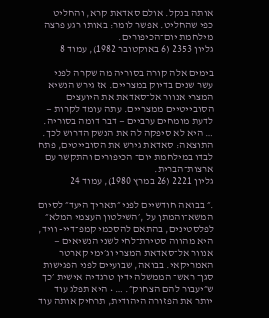אותה בנקל. אולם סאדאת קרא, והחליט כפי שהחליט. אפשר לומר: באותו רגע פרצה מילחמת יום־הכיפורים.
גליון 2353 (6 באוקטובר 1982), עמוד 8

בימים אלה קורה בסוריה מה שקרה לפני עשר שנים בדיוק במצריים. אז גירש הנשיא המצרי אנוור אל־סאדאת את היועצים הסובייטיים ממצריים. עתה עומד לקרות — לדעת מומחים ערביים — דבר דומה בסוריה. … היא לא סיפקה לה את הנשק הדרוש לכך. התוצאה: סאדאת גירש את הסובייטים, פתח לבדו במילחמת יום־ הכיפורים והתקשר עם ארצות־הברית.
גליון 2221 (26 במרץ 1980), עמוד 24

.״ בבואה חודשיים לפני ״תאריך היעד״ לסיום המשא־והמתן על ,׳השילטון העצמי המלא״ לפלסטינים, בהתאם להסכמי קמפ־דיי- וויד, היא מהווה סטירת־לחי לשני הנשיאים — אנוור אל־סאדאת המצרי וג׳ימי קארטר האמריקאי. בבואה, שבועיים לפני הפגישות סגן־ ראש־ הממשלה ידין טרגדיה אישית ׳כך ש״יעבור להם הצחוק״. … • היא תפלג עוד יותר את הפזורה היהודית, תרחיק אותה עוד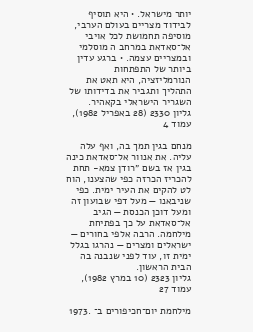יותר מישראל. • היא תוסיף לבידוד מצריים בעולם הערבי, מוסיפה תחמושת לכל אויבי אל־סאדאת במרחב ה מוסלמי ובמצריים עצמה. • ברגע עדין ביותר של התפתחות הנורמליזציה, היא תאט את התהליך ותגביר את בדידותו של השגריר הישראלי בקאהיר.
גליון 2330 (28 באפריל 1982), עמוד 4

מנחם בגין תמך בה, ואף עלה עליה. את אנוור אל־סאדאת כינה בגין אז בשם ״רודן צמא- תחת להכריז הכרזה כפי שהצענו, הוח לט להקים את העיר ימית. כפי שניבאנו — מעל דפי שבועון זה ומעל דוכן הכנסת — הגיב אל־סאדאת על כך בפתיחת מילחמה. הרבה אלפי בחורים — ישראלים ומצרים — נהרגו בגלל ימית זו, עוד לפני שנבנה בה הבית הראשון.
גליון 2323 (10 במרץ 1982), עמוד 27

מילחמת יום־חכיפורים ב־ .1973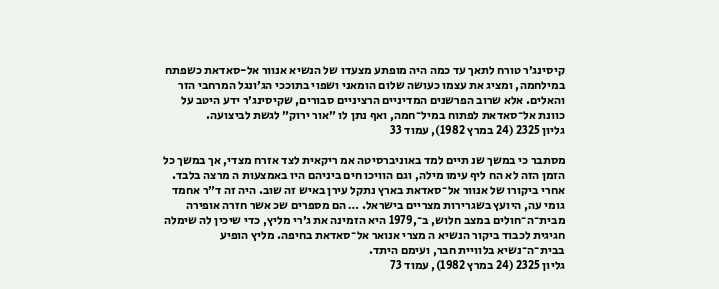קיסינג׳ר טורח לתאך עד כמה היה מופתע מצעדו של הנשיא אנוור אל-סאדאת כשפתח במילחמה, ומציג את עצמו כעושה שלום הומאני ושפוי בתוככי הג׳ונגל המרחבי הזר והאלים. אלא שרוב הפרשנים המדיניים הרציניים סבורים, שקיסינג׳ר ידע היטב על כוונת אל־סאדאת לפתוח במיל־חמה, ואף נתן לו ״אור ירוק״ לגשת לביצועה.
גליון 2325 (24 במרץ 1982), עמוד 33

מסתבר כי במשך שנ תיים למד באוניברסיטה אמ ריקאית לצד אזרח מצדי, אך במשך כל הזמן הזה לא הח ליף עימו מילה, וגם הוויכו חים ביניהם היו באמצעות ה מרצה בלבד. אחרי ביקורו של אנוור אל־סאדאת בארץ נתקל עירן באיש זה שוב. היה זה ד״ר אחמד גומי עה, היועץ בשגרירות מצריים בישראל. … הם מספרים שכ אשר חזרה אופירה מבית־ה־חולים במצב חלוש, ב־,1979 היא הזמינה את ג׳רי מליץ, כדי שיכין לה שימלה חגיגית לכבוד ביקור הנשיא ה מצרי אנואר אל־סאדאת בחיפה. מליץ הופיע בבית־ה־נשיא בלוויית חבר, ועימם היתד.
גליון 2325 (24 במרץ 1982), עמוד 73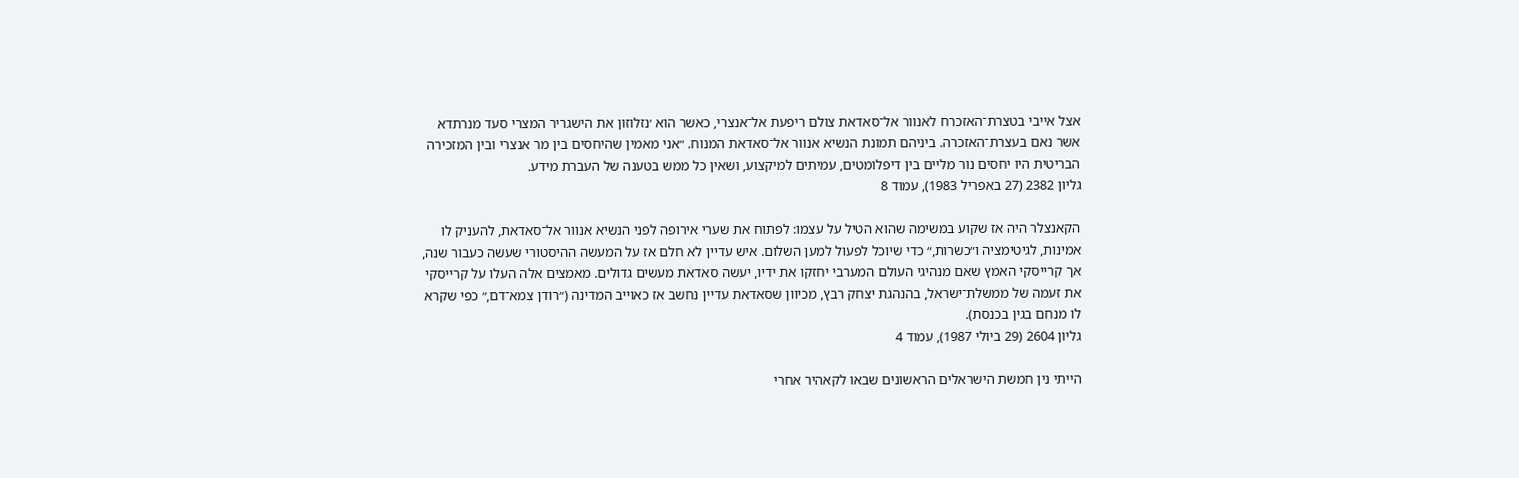אצל אייבי בטצרת־האזכרח לאנוור אל־סאדאת צולם ריפעת אל־אנצרי, כאשר הוא ׳נזלוזון את הישגריר המצרי סעד מנרתדא אשר נאם בעצרת־האזכרה. ביניהם תמונת הנשיא אנוור אל־סאדאת המנוח. ״אני מאמין שהיחסים בין מר אנצרי ובין המזכירה הבריטית היו יחסים נור מליים בין דיפלומטים, עמיתים למיקצוע, ושאין כל ממש בטענה של העברת מידע.
גליון 2382 (27 באפריל 1983), עמוד 8

הקאנצלר היה אז שקוע במשימה שהוא הטיל על עצמו: לפתוח את שערי אירופה לפני הנשיא אנוור אל־סאדאת, להעניק לו אמינות, לגיטימציה ו״כשרות,״ כדי שיוכל לפעול למען השלום. איש עדיין לא חלם אז על המעשה ההיסטורי שעשה כעבור שנה, אך קרייסקי האמץ שאם מנהיגי העולם המערבי יחזקו את ידיו, יעשה סאדאת מעשים גדולים. מאמצים אלה העלו על קרייסקי את זעמה של ממשלת־ישראל, בהנהגת יצחק רבץ, מכיוון שסאדאת עדיין נחשב אז כאוייב המדינה (״רודן צמא־דם,״ כפי שקרא לו מנחם בגין בכנסת).
גליון 2604 (29 ביולי 1987), עמוד 4

הייתי נין חמשת הישראלים הראשונים שבאו לקאהיר אחרי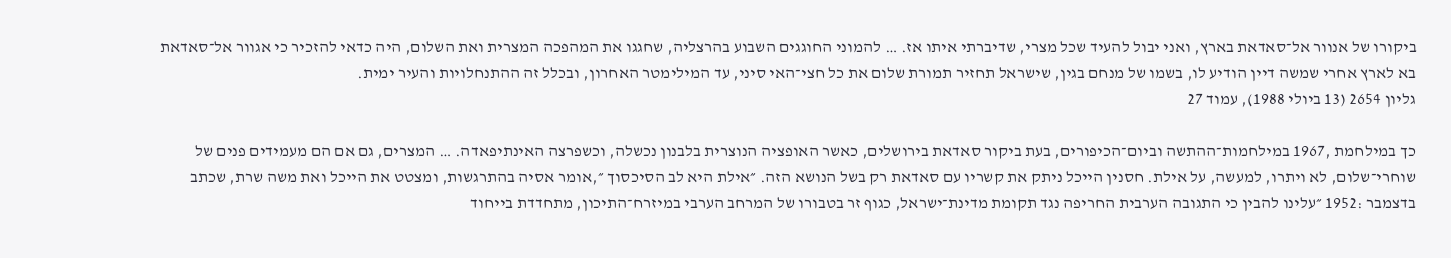ביקורו של אנוור אל־סאדאת בארץ, ואני יבול להעיד שכל מצרי, שדיברתי איתו אז. … להמוני החוגגים השבוע בהרצליה, שחגגו את המהפכה המצרית ואת השלום, היה כדאי להזכיר כי אגוור אל־סאדאת בא לארץ אחרי שמשה דיין הודיע לו, בשמו של מנחם בגין, שישראל תחזיר תמורת שלום את כל חצי־האי סיני, עד המילימטר האחרון, ובכלל זה ההתנחלויות והעיר ימית.
גליון 2654 (13 ביולי 1988), עמוד 27

כך במילחמת ,1967 במילחמות־ההתשה וביום־הכיפורים, בעת ביקור סאדאת בירושלים, כאשר האופציה הנוצרית בלבנון נכשלה, וכשפרצה האינתיפאדה. … המצרים, גם אם הם מעמידים פנים של שוחרי־שלום, לא ויתרו, למעשה, על אילת. חסנין הייכל ניתק את קשריו עם סאדאת רק בשל הנושא הזה. ״אילת היא לב הסיכסוך ״,אומר אסיה בהתרגשות, ומצטט את הייכל ואת משה שרת, שכתב בדצמבר :1952 ״עלינו להבין כי התגובה הערבית החריפה נגד תקומת מדינת־ישראל, כגוף זר בטבורו של המרחב הערבי במיזרח־התיכון, מתחדדת בייחוד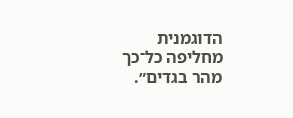הדוגמנית מחליפה כל־כך מהר בגדים״.